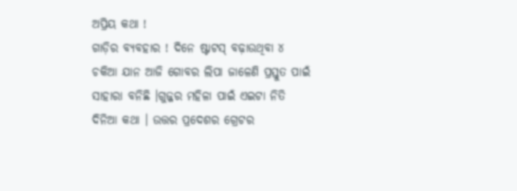ଅପ୍ରିୟ କଥା !
ଗାଡ଼ିର ବ୍ଯବହାର ! ଦିନେ ଷ୍ଟାଟସ୍ ବଢ଼ାଉଥିବା ୪ ଚକିଆ ଯାନ ଆଜି ଗୋବର ଲିପା ଜାଳେଣି ପ୍ରସ୍ତୁତ ପାଇଁ ସାହାରା ବନିଛି ।ଗୁଜ୍ଜର ମହିଳା ପାଇଁ ଏଇଟା ନିତି ଦିନିଆ କଥା । ଉତ୍ତର ପ୍ରଦେଶର ଗ୍ରେଟର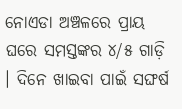ନୋଏଡା ଅଞ୍ଚଳରେ ପ୍ରାୟ ଘରେ ସମସ୍ତଙ୍କର ୪/୫ ଗାଡ଼ି । ଦିନେ ଖାଇବା ପାଇଁ ସଙ୍ଘର୍ଷ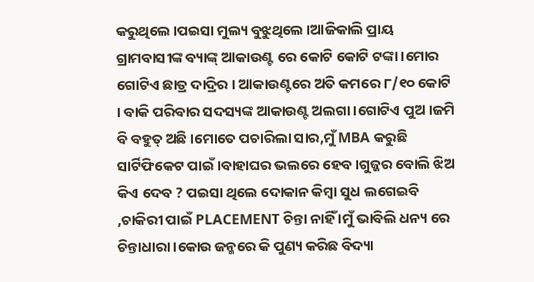କରୁଥିଲେ ।ପଇସା ମୁଲ୍ୟ ବୁଝୁଥିଲେ ।ଆଜିକାଲି ପ୍ରାୟ ଗ୍ରାମବାସୀଙ୍କ ବ୍ୟାଙ୍କ୍ ଆକାଉଣ୍ଟ ରେ କୋଟି କୋଟି ଟଙ୍କା ।ମୋର ଗୋଟିଏ ଛାତ୍ର ଦାଦ୍ରିର । ଆକାଉଣ୍ଟରେ ଅତି କମରେ ୮/୧୦ କୋଟି । ବାକି ପରିବାର ସଦସ୍ୟଙ୍କ ଆକାଉଣ୍ଟ ଅଲଗା ।ଗୋଟିଏ ପୁଅ ।ଜମି ବି ବହୁତ୍ ଅଛି ।ମୋତେ ପଚାରିଲା ସାର,ମୁଁ MBA କରୁଛି ସାର୍ଟିଫିକେଟ ପାଇଁ ।ବାହାଘର ଭଲରେ ହେବ ।ଗୁଜ୍ଜର ବୋଲି ଝିଅ କିଏ ଦେବ ? ପଇସା ଥିଲେ ଦୋକାନ କିମ୍ବା ସୁଧ ଲଗେଇବି ,ଚାକିରୀ ପାଇଁ PLACEMENT ଚିନ୍ତା ନାହିଁ ।ମୁଁ ଭାବିଲି ଧନ୍ୟ ରେ ଚିନ୍ତାଧାରା ।କୋଉ ଜନ୍ମରେ କି ପୁଣ୍ୟ କରିଛ ବିଦ୍ୟା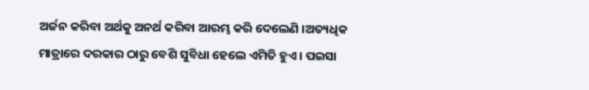ଅର୍ଜନ କରିବା ଅର୍ଥକୁ ଅନର୍ଥ କରିବା ଆରମ୍ଭ କରି ଦେଲେଣି ।ଅତ୍ୟଧିକ ମାତ୍ରାରେ ଦରକାର ଠାରୁ ବେଶି ସୁବିଧା ହେଲେ ଏମିତି ହୁଏ । ପଇସା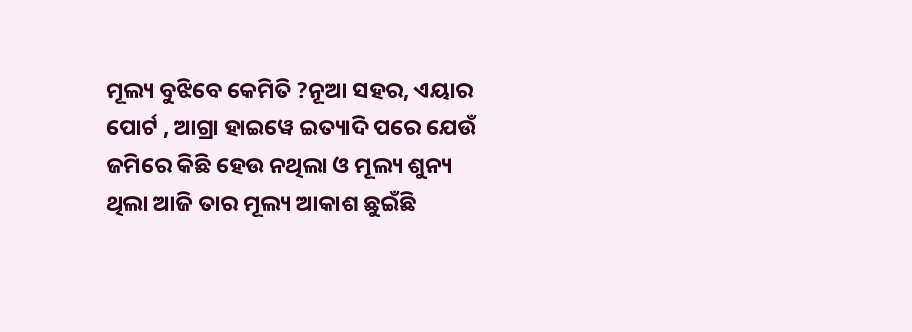ମୂଲ୍ୟ ବୁଝିବେ କେମିତି ?ନୂଆ ସହର, ଏୟାର ପୋର୍ଟ , ଆଗ୍ରା ହାଇୱେ ଇତ୍ୟାଦି ପରେ ଯେଉଁ ଜମିରେ କିଛି ହେଉ ନଥିଲା ଓ ମୂଲ୍ୟ ଶୁନ୍ୟ ଥିଲା ଆଜି ତାର ମୂଲ୍ୟ ଆକାଶ ଛୁଇଁଛି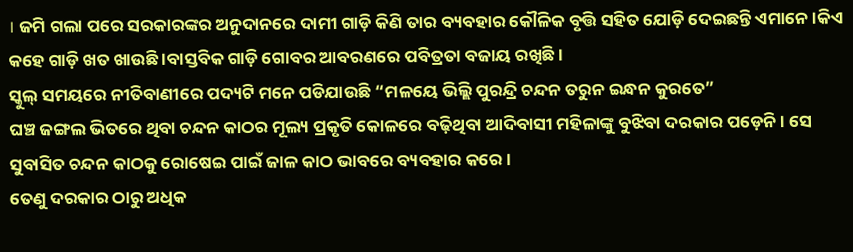। ଜମି ଗଲା ପରେ ସରକାରଙ୍କର ଅନୁଦାନରେ ଦାମୀ ଗାଡ଼ି କିଣି ତାର ବ୍ୟବହାର କୌଳିକ ବୃତ୍ତି ସହିତ ଯୋଡ଼ି ଦେଇଛନ୍ତି ଏମାନେ ।କିଏ କହେ ଗାଡ଼ି ଖତ ଖାଉଛି ।ବାସ୍ତବିକ ଗାଡ଼ି ଗୋବର ଆବରଣରେ ପବିତ୍ରତା ବଜାୟ ରଖିଛି ।
ସ୍କୁଲ୍ ସମୟରେ ନୀତିବାଣୀରେ ପଦ୍ୟଟି ମନେ ପଡିଯାଉଛି “ମଳୟେ ଭିଲ୍ଲି ପୁରନ୍ଦ୍ରି ଚନ୍ଦନ ତରୁନ ଇନ୍ଧନ କୁରତେ”
ଘଞ୍ଚ ଜଙ୍ଗଲ ଭିତରେ ଥିବା ଚନ୍ଦନ କାଠର ମୂଲ୍ୟ ପ୍ରକୃତି କୋଳରେ ବଢ଼ିଥିବା ଆଦିବାସୀ ମହିଳାଙ୍କୁ ବୁଝିବା ଦରକାର ପଡ଼େନି। ସେ ସୁବାସିତ ଚନ୍ଦନ କାଠକୁ ରୋଷେଇ ପାଇଁ ଜାଳ କାଠ ଭାବରେ ବ୍ୟବହାର କରେ ।
ତେଣୁ ଦରକାର ଠାରୁ ଅଧିକ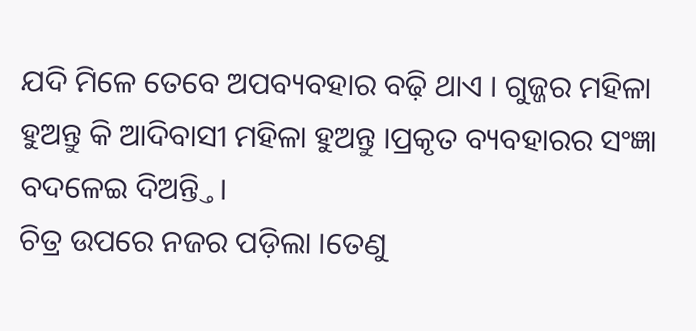ଯଦି ମିଳେ ତେବେ ଅପବ୍ୟବହାର ବଢ଼ି ଥାଏ । ଗୁଜ୍ଜର ମହିଳା ହୁଅନ୍ତୁ କି ଆଦିବାସୀ ମହିଳା ହୁଅନ୍ତୁ ।ପ୍ରକୃତ ବ୍ୟବହାରର ସଂଜ୍ଞା ବଦଳେଇ ଦିଅନ୍ତ୍ତି।
ଚିତ୍ର ଉପରେ ନଜର ପଡ଼ିଲା ।ତେଣୁ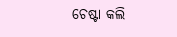ଚେଷ୍ଟା କଲି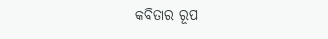କବିତାର ରୂପ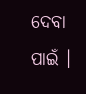ଦେବା ପାଇଁ ।